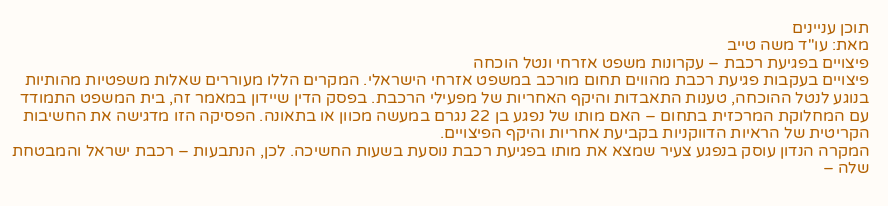תוכן עניינים
מאת: עו"ד משה טייב
פיצויים בפגיעת רכבת – עקרונות משפט אזרחי ונטל הוכחה
פיצויים בעקבות פגיעת רכבת מהווים תחום מורכב במשפט אזרחי הישראלי. המקרים הללו מעוררים שאלות משפטיות מהותיות בנוגע לנטל ההוכחה, טענות התאבדות והיקף האחריות של מפעילי הרכבת. בפסק הדין שיידון במאמר זה, בית המשפט התמודד עם המחלוקת המרכזית בתחום – האם מותו של נפגע בן 22 נגרם במעשה מכוון או בתאונה. הפסיקה הזו מדגישה את החשיבות הקריטית של הראיות הדווקניות בקביעת אחריות והיקף הפיצויים.
המקרה הנדון עוסק בנפגע צעיר שמצא את מותו בפגיעת רכבת נוסעת בשעות החשיכה. לכן, הנתבעות – רכבת ישראל והמבטחת שלה –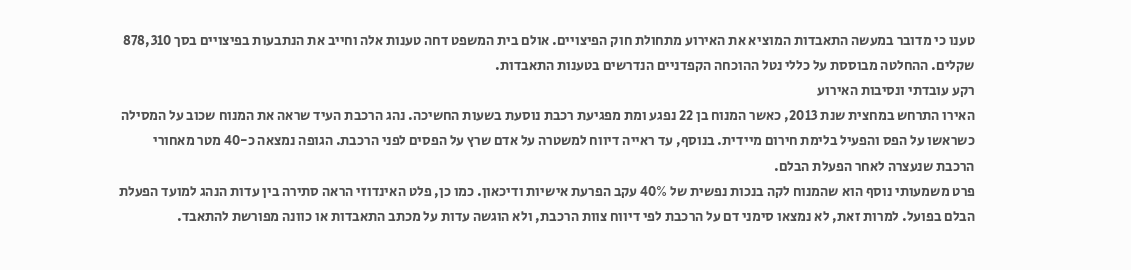טענו כי מדובר במעשה התאבדות המוציא את האירוע מתחולת חוק הפיצויים. אולם בית המשפט דחה טענות אלה וחייב את הנתבעות בפיצויים בסך 878,310 שקלים. ההחלטה מבוססת על כללי נטל ההוכחה הקפדניים הנדרשים בטענות התאבדות.
רקע עובדתי ונסיבות האירוע
האירו התרחש במחצית שנת 2013, כאשר המנוח בן 22 נפגע ומת מפגיעת רכבת נוסעת בשעות החשיכה. נהג הרכבת העיד שראה את המנוח שכוב על המסילה כשראשו על הפס והפעיל בלימת חירום מיידית. בנוסף, עד ראייה דיווח למשטרה על אדם שרץ על הפסים לפני הרכבת. הגופה נמצאה כ-40 מטר מאחורי הרכבת שנעצרה לאחר הפעלת הבלם.
פרט משמעותי נוסף הוא שהמנוח לקה בנכות נפשית של 40% עקב הפרעת אישיות ודיכאון. כמו כן, פלט האינדוזי הראה סתירה בין עדות הנהג למועד הפעלת הבלם בפועל. למרות זאת, לא נמצאו סימני דם על הרכבת לפי דיווח צוות הרכבת, ולא הוגשה עדות על מכתב התאבדות או כוונה מפורשת להתאבד.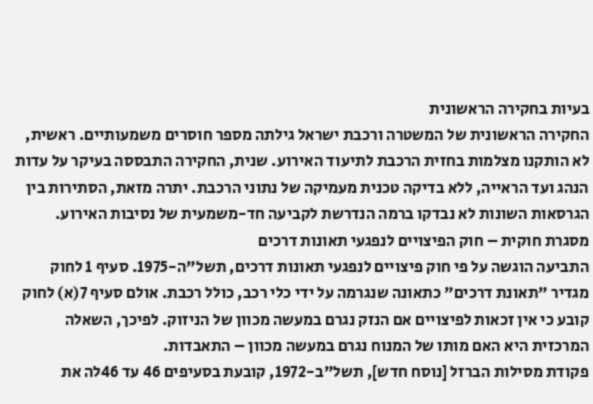בעיות בחקירה הראשונית
החקירה הראשונית של המשטרה ורכבת ישראל גילתה מספר חוסרים משמעותיים. ראשית, לא הותקנו מצלמות בחזית הרכבת לתיעוד האירוע. שנית, החקירה התבססה בעיקר על עדות הנהג ועד הראייה, ללא בדיקה טכנית מעמיקה של נתוני הרכבת. יתרה מזאת, הסתירות בין הגרסאות השונות לא נבדקו ברמה הנדרשת לקביעה חד-משמעית של נסיבות האירוע.
מסגרת חוקית – חוק הפיצויים לנפגעי תאונות דרכים
התביעה הוגשה על פי חוק פיצויים לנפגעי תאונות דרכים, תשל"ה-1975. סעיף 1 לחוק מגדיר "תאונת דרכים" כתאונה שנגרמה על ידי כלי רכב, כולל רכבת. אולם סעיף 7(א) לחוק קובע כי אין זכאות לפיצויים אם הנזק נגרם במעשה מכוון של הניזוק. לפיכך, השאלה המרכזית היא האם מותו של המנוח נגרם במעשה מכוון – התאבדות.
פקודת מסילות הברזל [נוסח חדש], תשל"ב-1972, קובעת בסעיפים 46 עד 46לה את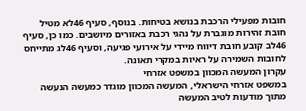חובות מפעילי הרכבת בנושא בטיחות. בנוסף, סעיף 46לא מטיל חובת זהירות מוגברת על נהגי רכבת באזורים מיושבים. כמו כן, סעיף 46לב קובע חובת דיווח מיידי על אירועי פגיעה, וסעיף 46לג מתייחס לחובות השמירה על ראיות במקרי תאונה.
עקרון המעשה המכוון במשפט אזרחי
במשפט אזרחי הישראלי, המעשה המכוון מוגדר כמעשה הנעשה מתוך מודעות לטיב המעשה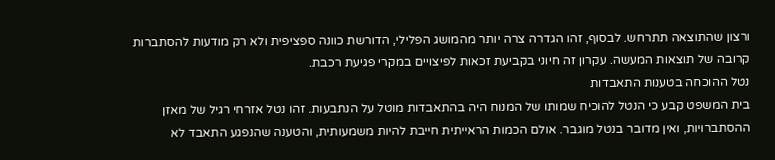ורצון שהתוצאה תתרחש. לבסוף, זהו הגדרה צרה יותר מהמושג הפלילי, הדורשת כוונה ספציפית ולא רק מודעות להסתברות קרובה של תוצאות המעשה. עקרון זה חיוני בקביעת זכאות לפיצויים במקרי פגיעת רכבת.
נטל ההוכחה בטענות התאבדות
בית המשפט קבע כי הנטל להוכיח שמותו של המנוח היה בהתאבדות מוטל על הנתבעות. זהו נטל אזרחי רגיל של מאזן ההסתברויות, ואין מדובר בנטל מוגבר. אולם הכמות הראייתית חייבת להיות משמעותית, והטענה שהנפגע התאבד לא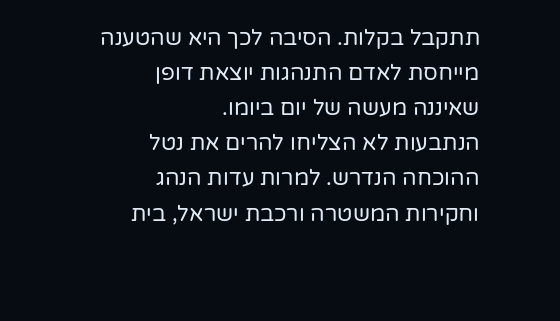תתקבל בקלות. הסיבה לכך היא שהטענה מייחסת לאדם התנהגות יוצאת דופן שאיננה מעשה של יום ביומו.
הנתבעות לא הצליחו להרים את נטל ההוכחה הנדרש. למרות עדות הנהג וחקירות המשטרה ורכבת ישראל, בית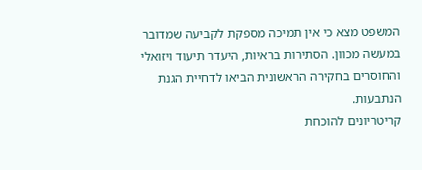המשפט מצא כי אין תמיכה מספקת לקביעה שמדובר במעשה מכוון. הסתירות בראיות, היעדר תיעוד ויזואלי והחוסרים בחקירה הראשונית הביאו לדחיית הגנת הנתבעות.
קריטריונים להוכחת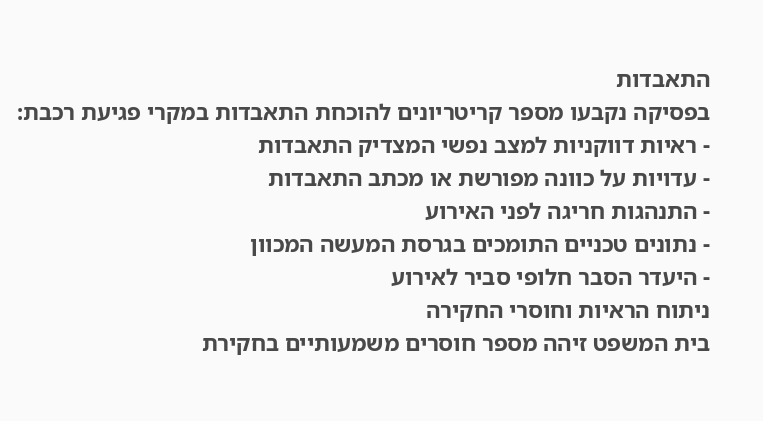התאבדות
בפסיקה נקבעו מספר קריטריונים להוכחת התאבדות במקרי פגיעת רכבת:
- ראיות דווקניות למצב נפשי המצדיק התאבדות
- עדויות על כוונה מפורשת או מכתב התאבדות
- התנהגות חריגה לפני האירוע
- נתונים טכניים התומכים בגרסת המעשה המכוון
- היעדר הסבר חלופי סביר לאירוע
ניתוח הראיות וחוסרי החקירה
בית המשפט זיהה מספר חוסרים משמעותיים בחקירת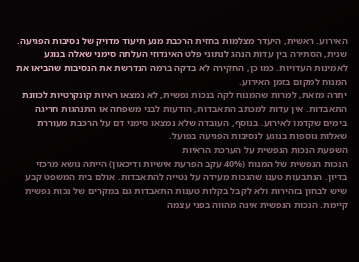האירוע. ראשית, היעדר מצלמות בחזית הרכבת מנע תיעוד מדויק של נסיבות הפגיעה. שנית, הסתירה בין עדות הנהג לנתוני פלט האינדוזי העלתה סימני שאלה בנוגע לאמינות העדויות. כמו כן, החקירה לא בדקה ברמה הנדרשת את הנסיבות שהביאו את המנוח למקום בזמן האירוע.
יתרה מזאת, למרות שהמנוח לקה בנכות נפשית, לא נמצאו ראיות קונקרטיות לכוונת התאבדות. אין עדות למכתב התאבדות, הודעות לבני משפחה או התנהגות חריגה בימים שקדמו לאירוע. בנוסף, העובדה שלא נמצאו סימני דם על הרכבת מעוררת שאלות נוספות בנוגע לנסיבות הפגיעה בפועל.
השפעת הנכות הנפשית על הערכת הראיות
הנכות הנפשית של המנוח (40% עקב הפרעת אישיות ודיכאון) הייתה נושא מרכזי בדיון. הנתבעות טענו שהנכות מעידה על נטייה להתאבדות. אולם בית המשפט קבע שיש לבחון בזהירות ולא לקבל בקלות טענות התאבדות גם במקרים של נכות נפשית קיימת. הנכות הנפשית אינה מהווה בפני עצמה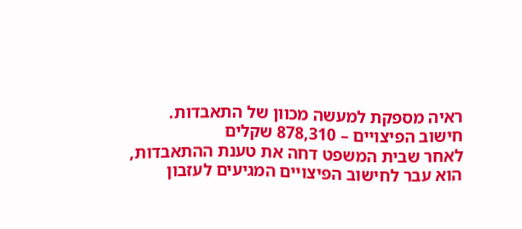ראיה מספקת למעשה מכוון של התאבדות.
חישוב הפיצויים – 878,310 שקלים
לאחר שבית המשפט דחה את טענת ההתאבדות, הוא עבר לחישוב הפיצויים המגיעים לעזבון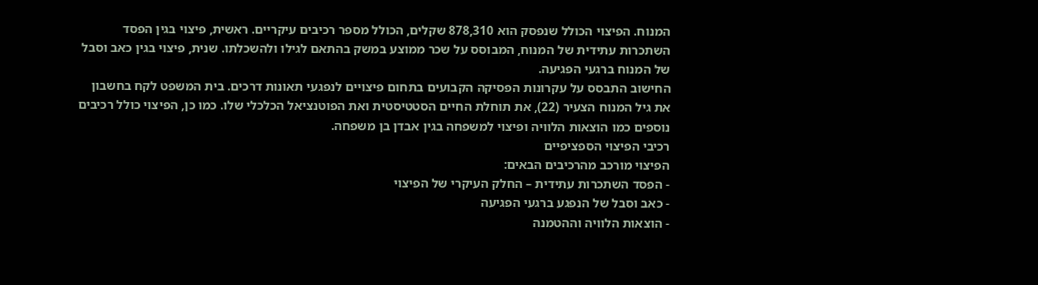המנוח. הפיצוי הכולל שנפסק הוא 878,310 שקלים, הכולל מספר רכיבים עיקריים. ראשית, פיצוי בגין הפסד השתכרות עתידית של המנוח, המבוסס על שכר ממוצע במשק בהתאם לגילו ולהשכלתו. שנית, פיצוי בגין כאב וסבל של המנוח ברגעי הפגיעה.
החישוב התבסס על עקרונות הפסיקה הקבועים בתחום פיצויים לנפגעי תאונות דרכים. בית המשפט לקח בחשבון את גיל המנוח הצעיר (22), את תוחלת החיים הסטטיסטית ואת הפוטנציאל הכלכלי שלו. כמו כן, הפיצוי כולל רכיבים נוספים כמו הוצאות הלוויה ופיצוי למשפחה בגין אבדן בן משפחה.
רכיבי הפיצוי הספציפיים
הפיצוי מורכב מהרכיבים הבאים:
- הפסד השתכרות עתידית – החלק העיקרי של הפיצוי
- כאב וסבל של הנפגע ברגעי הפגיעה
- הוצאות הלוויה וההטמנה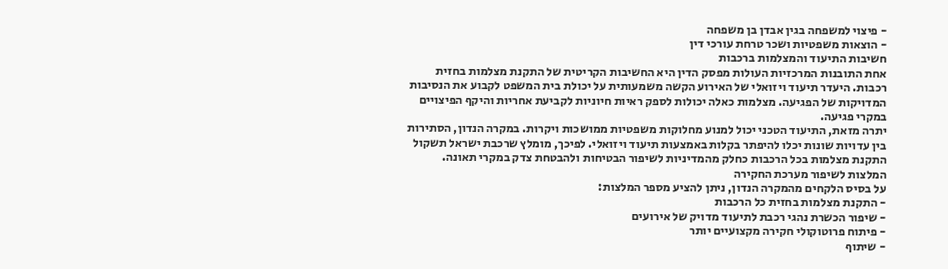- פיצוי למשפחה בגין אבדן בן משפחה
- הוצאות משפטיות ושכר טרחת עורכי דין
חשיבות התיעוד והמצלמות ברכבות
אחת התובנות המרכזיות העולות מפסק הדין היא החשיבות הקריטית של התקנת מצלמות בחזית רכבות. היעדר תיעוד ויזואלי של האירוע הקשה משמעותית על יכולת בית המשפט לקבוע את הנסיבות המדויקות של הפגיעה. מצלמות כאלה יכולות לספק ראיות חיוניות לקביעת אחריות והיקף הפיצויים במקרי פגיעה.
יתרה מזאת, התיעוד הטכני יכול למנוע מחלוקות משפטיות ממושכות ויקרות. במקרה הנדון, הסתירות בין עדויות שונות יכלו להיפתר בקלות באמצעות תיעוד ויזואלי. לפיכך, מומלץ שרכבת ישראל תשקול התקנת מצלמות בכל הרכבות כחלק מהמדיניות לשיפור הבטיחות ולהבטחת צדק במקרי תאונה.
המלצות לשיפור מערכת החקירה
על בסיס הלקחים מהמקרה הנדון, ניתן להציע מספר המלצות:
- התקנת מצלמות בחזית כל הרכבות
- שיפור הכשרת נהגי רכבת לתיעוד מדויק של אירועים
- פיתוח פרוטוקולי חקירה מקצועיים יותר
- שיתוף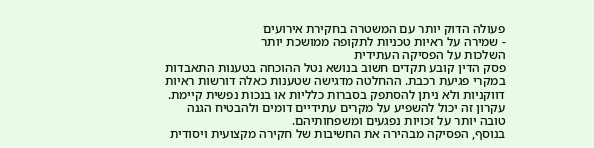פעולה הדוק יותר עם המשטרה בחקירת אירועים
- שמירה על ראיות טכניות לתקופה ממושכת יותר
השלכות על הפסיקה העתידית
פסק הדין קובע תקדים חשוב בנושא נטל ההוכחה בטענות התאבדות במקרי פגיעת רכבת. ההחלטה מדגישה שטענות כאלה דורשות ראיות דווקניות ולא ניתן להסתפק בסברות כלליות או בנכות נפשית קיימת. עקרון זה יכול להשפיע על מקרים עתידיים דומים ולהבטיח הגנה טובה יותר על זכויות נפגעים ומשפחותיהם.
בנוסף, הפסיקה מבהירה את החשיבות של חקירה מקצועית ויסודית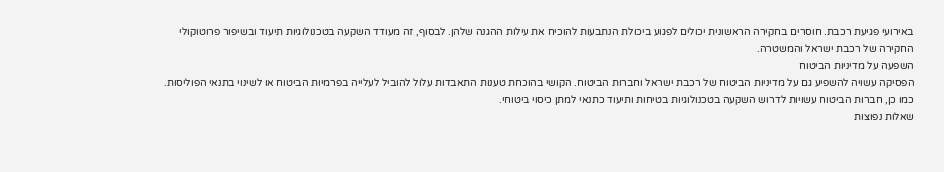באירועי פגיעת רכבת. חוסרים בחקירה הראשונית יכולים לפגוע ביכולת הנתבעות להוכיח את עילות ההגנה שלהן. לבסוף, זה מעודד השקעה בטכנולוגיות תיעוד ובשיפור פרוטוקולי החקירה של רכבת ישראל והמשטרה.
השפעה על מדיניות הביטוח
הפסיקה עשויה להשפיע גם על מדיניות הביטוח של רכבת ישראל וחברות הביטוח. הקושי בהוכחת טענות התאבדות עלול להוביל לעלייה בפרמיות הביטוח או לשינוי בתנאי הפוליסות. כמו כן, חברות הביטוח עשויות לדרוש השקעה בטכנולוגיות בטיחות ותיעוד כתנאי למתן כיסוי ביטוחי.
שאלות נפוצות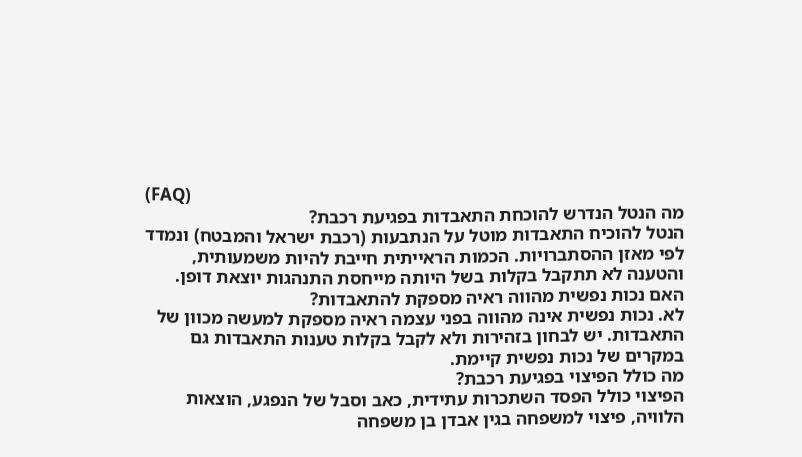(FAQ)
מה הנטל הנדרש להוכחת התאבדות בפגיעת רכבת?
הנטל להוכיח התאבדות מוטל על הנתבעות (רכבת ישראל והמבטח) ונמדד לפי מאזן ההסתברויות. הכמות הראייתית חייבת להיות משמעותית, והטענה לא תתקבל בקלות בשל היותה מייחסת התנהגות יוצאת דופן.
האם נכות נפשית מהווה ראיה מספקת להתאבדות?
לא. נכות נפשית אינה מהווה בפני עצמה ראיה מספקת למעשה מכוון של התאבדות. יש לבחון בזהירות ולא לקבל בקלות טענות התאבדות גם במקרים של נכות נפשית קיימת.
מה כולל הפיצוי בפגיעת רכבת?
הפיצוי כולל הפסד השתכרות עתידית, כאב וסבל של הנפגע, הוצאות הלוויה, פיצוי למשפחה בגין אבדן בן משפחה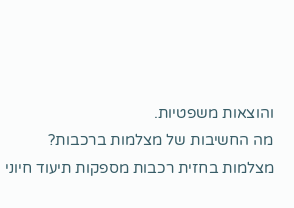והוצאות משפטיות.
מה החשיבות של מצלמות ברכבות?
מצלמות בחזית רכבות מספקות תיעוד חיוני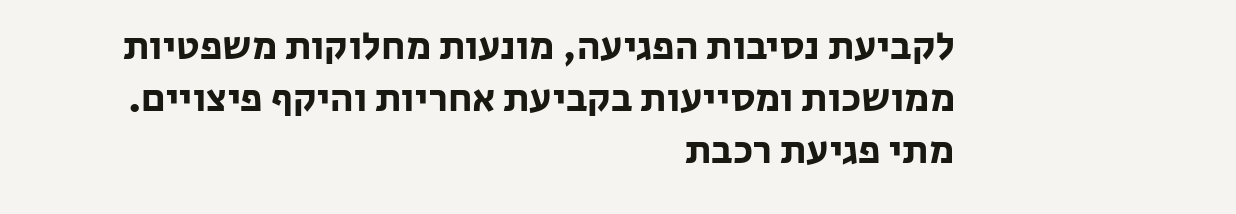לקביעת נסיבות הפגיעה, מונעות מחלוקות משפטיות ממושכות ומסייעות בקביעת אחריות והיקף פיצויים.
מתי פגיעת רכבת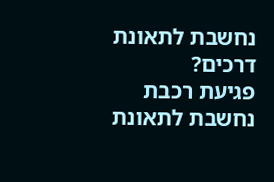נחשבת לתאונת דרכים?
פגיעת רכבת נחשבת לתאונת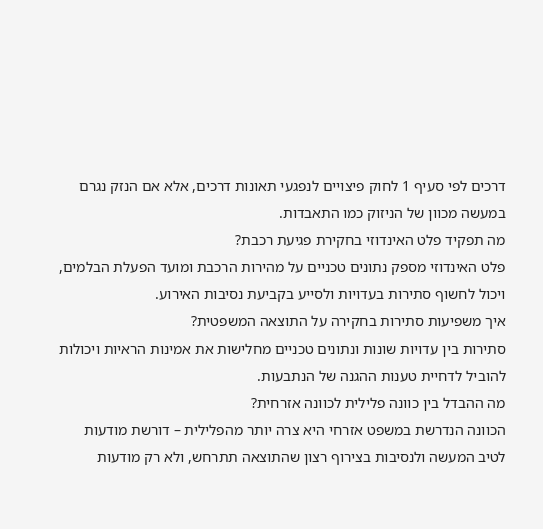דרכים לפי סעיף 1 לחוק פיצויים לנפגעי תאונות דרכים, אלא אם הנזק נגרם במעשה מכוון של הניזוק כמו התאבדות.
מה תפקיד פלט האינדוזי בחקירת פגיעת רכבת?
פלט האינדוזי מספק נתונים טכניים על מהירות הרכבת ומועד הפעלת הבלמים, ויכול לחשוף סתירות בעדויות ולסייע בקביעת נסיבות האירוע.
איך משפיעות סתירות בחקירה על התוצאה המשפטית?
סתירות בין עדויות שונות ונתונים טכניים מחלישות את אמינות הראיות ויכולות להוביל לדחיית טענות ההגנה של הנתבעות.
מה ההבדל בין כוונה פלילית לכוונה אזרחית?
הכוונה הנדרשת במשפט אזרחי היא צרה יותר מהפלילית – דורשת מודעות לטיב המעשה ולנסיבות בצירוף רצון שהתוצאה תתרחש, ולא רק מודעות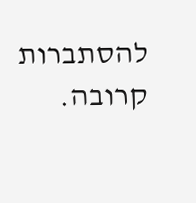להסתברות קרובה.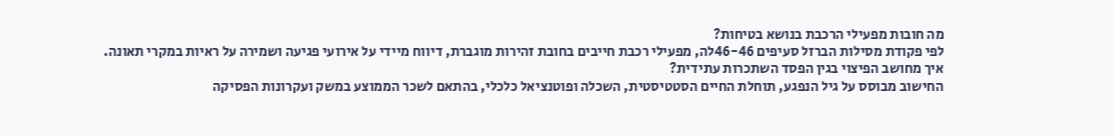מה חובות מפעילי הרכבת בנושא בטיחות?
לפי פקודת מסילות הברזל סעיפים 46-46לה, מפעילי רכבת חייבים בחובת זהירות מוגברת, דיווח מיידי על אירועי פגיעה ושמירה על ראיות במקרי תאונה.
איך מחושב הפיצוי בגין הפסד השתכרות עתידית?
החישוב מבוסס על גיל הנפגע, תוחלת החיים הסטטיסטית, השכלה ופוטנציאל כלכלי, בהתאם לשכר הממוצע במשק ועקרונות הפסיקה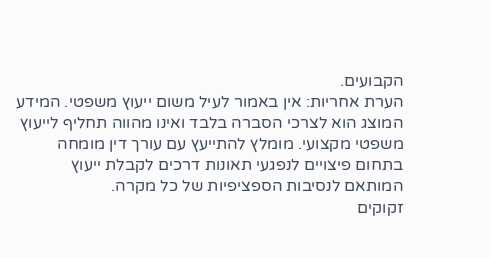הקבועים.
הערת אחריות: אין באמור לעיל משום ייעוץ משפטי. המידע המוצג הוא לצרכי הסברה בלבד ואינו מהווה תחליף לייעוץ משפטי מקצועי. מומלץ להתייעץ עם עורך דין מומחה בתחום פיצויים לנפגעי תאונות דרכים לקבלת ייעוץ המותאם לנסיבות הספציפיות של כל מקרה.
זקוקים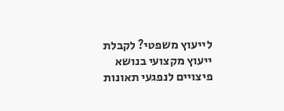לייעוץ משפטי? לקבלת ייעוץ מקצועי בנושא פיצויים לנפגעי תאונות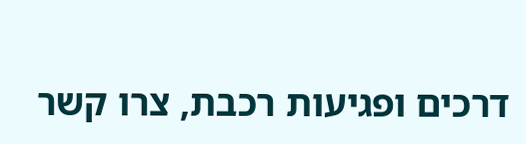דרכים ופגיעות רכבת, צרו קשר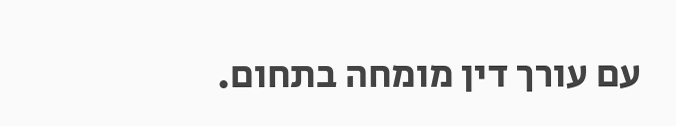עם עורך דין מומחה בתחום.